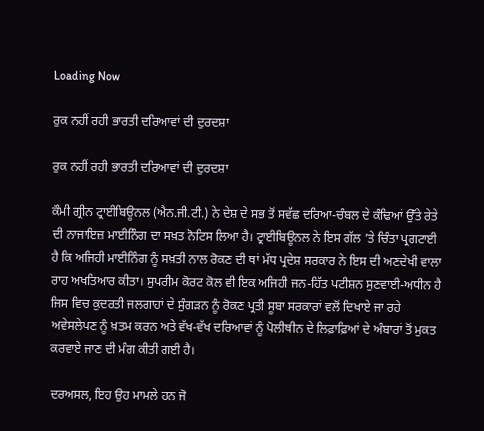Loading Now

ਰੁਕ ਨਹੀਂ ਰਹੀ ਭਾਰਤੀ ਦਰਿਆਵਾਂ ਦੀ ਦੁਰਦਸ਼ਾ

ਰੁਕ ਨਹੀਂ ਰਹੀ ਭਾਰਤੀ ਦਰਿਆਵਾਂ ਦੀ ਦੁਰਦਸ਼ਾ

ਕੌਮੀ ਗ੍ਰੀਨ ਟ੍ਰਾਈਬਿਊਨਲ (ਐਨ.ਜੀ.ਟੀ.) ਨੇ ਦੇਸ਼ ਦੇ ਸਭ ਤੋਂ ਸਵੱਛ ਦਰਿਆ-ਚੰਬਲ ਦੇ ਕੰਢਿਆਂ ਉੱਤੇ ਰੇਤੇ ਦੀ ਨਾਜਾਇਜ਼ ਮਾਈਨਿੰਗ ਦਾ ਸਖ਼ਤ ਨੋਟਿਸ ਲਿਆ ਹੈ। ਟ੍ਰਾਈਬਿਊਨਲ ਨੇ ਇਸ ਗੱਲ ’ਤੇ ਚਿੰਤਾ ਪ੍ਰਗਟਾਈ ਹੈ ਕਿ ਅਜਿਹੀ ਮਾਈਨਿੰਗ ਨੂੰ ਸਖ਼ਤੀ ਨਾਲ ਰੋਕਣ ਦੀ ਥਾਂ ਮੱਧ ਪ੍ਰਦੇਸ਼ ਸਰਕਾਰ ਨੇ ਇਸ ਦੀ ਅਣਦੇਖੀ ਵਾਲਾ ਰਾਹ ਅਖਤਿਆਰ ਕੀਤਾ। ਸੁਪਰੀਮ ਕੋਰਟ ਕੋਲ ਵੀ ਇਕ ਅਜਿਹੀ ਜਨ-ਹਿੱਤ ਪਟੀਸ਼ਨ ਸੁਣਵਾਈ-ਅਧੀਨ ਹੈ ਜਿਸ ਵਿਚ ਕੁਦਰਤੀ ਜਲਗਾਹਾਂ ਦੇ ਸੁੰਗੜਨ ਨੂੰ ਰੋਕਣ ਪ੍ਰਤੀ ਸੂਬਾ ਸਰਕਾਰਾਂ ਵਲੋਂ ਦਿਖਾਏ ਜਾ ਰਹੇ ਅਵੇਸਲੇਪਣ ਨੂੰ ਖ਼ਤਮ ਕਰਨ ਅਤੇ ਵੱਖ-ਵੱਖ ਦਰਿਆਵਾਂ ਨੂੰ ਪੋਲੀਥੀਨ ਦੇ ਲਿਫ਼ਾਫ਼ਿਆਂ ਦੇ ਅੰਬਾਰਾਂ ਤੋਂ ਮੁਕਤ ਕਰਵਾਏ ਜਾਣ ਦੀ ਮੰਗ ਕੀਤੀ ਗਈ ਹੈ।

ਦਰਅਸਲ, ਇਹ ਉਹ ਮਾਮਲੇ ਹਨ ਜੋ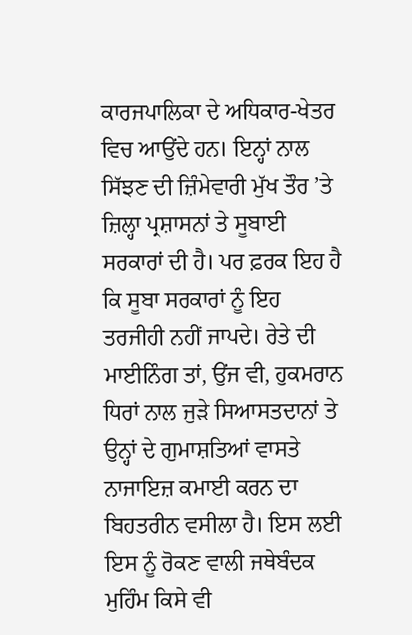ਕਾਰਜਪਾਲਿਕਾ ਦੇ ਅਧਿਕਾਰ-ਖੇਤਰ ਵਿਚ ਆਉਂਦੇ ਹਨ। ਇਨ੍ਹਾਂ ਨਾਲ ਸਿੱਝਣ ਦੀ ਜ਼ਿੰਮੇਵਾਰੀ ਮੁੱਖ ਤੌਰ ’ਤੇ ਜ਼ਿਲ੍ਹਾ ਪ੍ਰਸ਼ਾਸਨਾਂ ਤੇ ਸੂਬਾਈ ਸਰਕਾਰਾਂ ਦੀ ਹੈ। ਪਰ ਫ਼ਰਕ ਇਹ ਹੈ ਕਿ ਸੂਬਾ ਸਰਕਾਰਾਂ ਨੂੰ ਇਹ ਤਰਜੀਹੀ ਨਹੀਂ ਜਾਪਦੇ। ਰੇਤੇ ਦੀ ਮਾਈਨਿੰਗ ਤਾਂ, ਉਂਜ ਵੀ, ਹੁਕਮਰਾਨ ਧਿਰਾਂ ਨਾਲ ਜੁੜੇ ਸਿਆਸਤਦਾਨਾਂ ਤੇ ਉਨ੍ਹਾਂ ਦੇ ਗੁਮਾਸ਼ਤਿਆਂ ਵਾਸਤੇ ਨਾਜਾਇਜ਼ ਕਮਾਈ ਕਰਨ ਦਾ ਬਿਹਤਰੀਨ ਵਸੀਲਾ ਹੈ। ਇਸ ਲਈ ਇਸ ਨੂੰ ਰੋਕਣ ਵਾਲੀ ਜਥੇਬੰਦਕ ਮੁਹਿੰਮ ਕਿਸੇ ਵੀ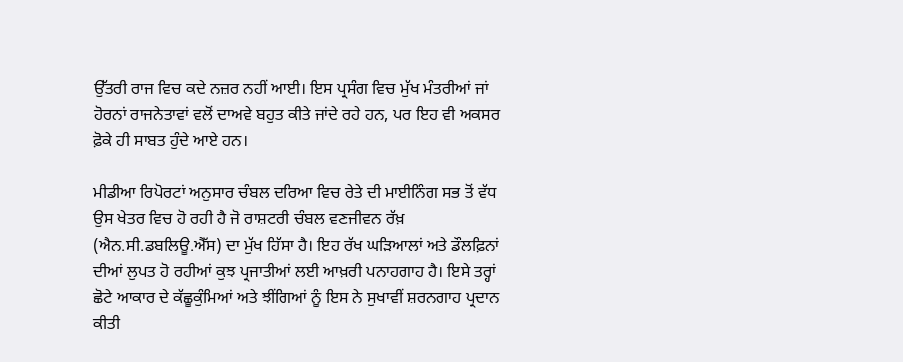ਉੱਤਰੀ ਰਾਜ ਵਿਚ ਕਦੇ ਨਜ਼ਰ ਨਹੀਂ ਆਈ। ਇਸ ਪ੍ਰਸੰਗ ਵਿਚ ਮੁੱਖ ਮੰਤਰੀਆਂ ਜਾਂ ਹੋਰਨਾਂ ਰਾਜਨੇਤਾਵਾਂ ਵਲੋਂ ਦਾਅਵੇ ਬਹੁਤ ਕੀਤੇ ਜਾਂਦੇ ਰਹੇ ਹਨ, ਪਰ ਇਹ ਵੀ ਅਕਸਰ ਫ਼ੋਕੇ ਹੀ ਸਾਬਤ ਹੁੰਦੇ ਆਏ ਹਨ।

ਮੀਡੀਆ ਰਿਪੋਰਟਾਂ ਅਨੁਸਾਰ ਚੰਬਲ ਦਰਿਆ ਵਿਚ ਰੇਤੇ ਦੀ ਮਾਈਨਿੰਗ ਸਭ ਤੋਂ ਵੱਧ ਉਸ ਖੇਤਰ ਵਿਚ ਹੋ ਰਹੀ ਹੈ ਜੋ ਰਾਸ਼ਟਰੀ ਚੰਬਲ ਵਣਜੀਵਨ ਰੱਖ਼ (ਐਨ.ਸੀ.ਡਬਲਿਊ.ਐੱਸ) ਦਾ ਮੁੱਖ ਹਿੱਸਾ ਹੈ। ਇਹ ਰੱਖ ਘੜਿਆਲਾਂ ਅਤੇ ਡੌਲਫ਼ਿਨਾਂ ਦੀਆਂ ਲੁਪਤ ਹੋ ਰਹੀਆਂ ਕੁਝ ਪ੍ਰਜਾਤੀਆਂ ਲਈ ਆਖ਼ਰੀ ਪਨਾਹਗਾਹ ਹੈ। ਇਸੇ ਤਰ੍ਹਾਂ ਛੋਟੇ ਆਕਾਰ ਦੇ ਕੱਛੂਕੁੰਮਿਆਂ ਅਤੇ ਝੀਂਗਿਆਂ ਨੂੰ ਇਸ ਨੇ ਸੁਖਾਵੀਂ ਸ਼ਰਨਗਾਹ ਪ੍ਰਦਾਨ ਕੀਤੀ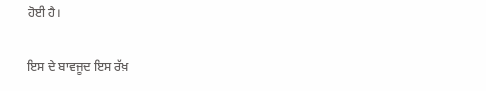ਹੋਈ ਹੈ।

ਇਸ ਦੇ ਬਾਵਜੂਦ ਇਸ ਰੱਖ਼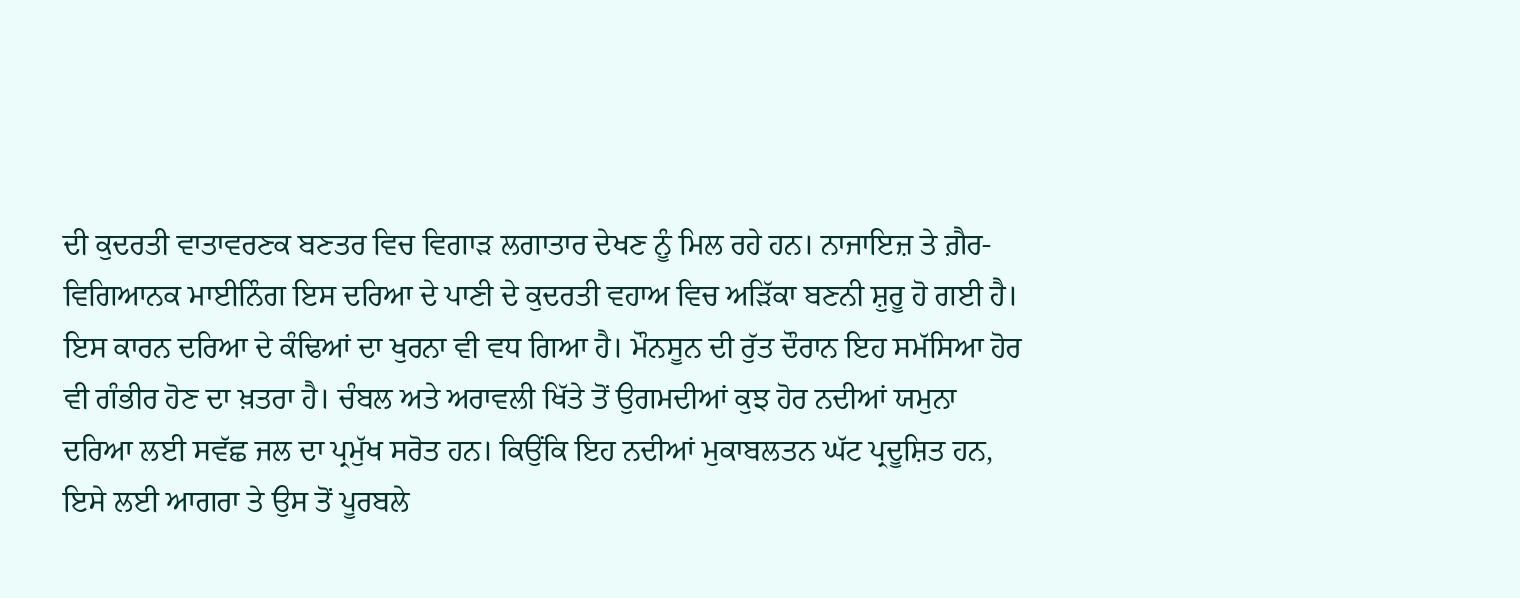ਦੀ ਕੁਦਰਤੀ ਵਾਤਾਵਰਣਕ ਬਣਤਰ ਵਿਚ ਵਿਗਾੜ ਲਗਾਤਾਰ ਦੇਖਣ ਨੂੰ ਮਿਲ ਰਹੇ ਹਨ। ਨਾਜਾਇਜ਼ ਤੇ ਗ਼ੈਰ-ਵਿਗਿਆਨਕ ਮਾਈਨਿੰਗ ਇਸ ਦਰਿਆ ਦੇ ਪਾਣੀ ਦੇ ਕੁਦਰਤੀ ਵਹਾਅ ਵਿਚ ਅੜਿੱਕਾ ਬਣਨੀ ਸ਼ੁਰੂ ਹੋ ਗਈ ਹੈ। ਇਸ ਕਾਰਨ ਦਰਿਆ ਦੇ ਕੰਢਿਆਂ ਦਾ ਖੁਰਨਾ ਵੀ ਵਧ ਗਿਆ ਹੈ। ਮੌਨਸੂਨ ਦੀ ਰੁੱਤ ਦੌਰਾਨ ਇਹ ਸਮੱਸਿਆ ਹੋਰ ਵੀ ਗੰਭੀਰ ਹੋਣ ਦਾ ਖ਼ਤਰਾ ਹੈ। ਚੰਬਲ ਅਤੇ ਅਰਾਵਲੀ ਖਿੱਤੇ ਤੋਂ ਉਗਮਦੀਆਂ ਕੁਝ ਹੋਰ ਨਦੀਆਂ ਯਮੁਨਾ ਦਰਿਆ ਲਈ ਸਵੱਛ ਜਲ ਦਾ ਪ੍ਰਮੁੱਖ ਸਰੋਤ ਹਨ। ਕਿਉਂਕਿ ਇਹ ਨਦੀਆਂ ਮੁਕਾਬਲਤਨ ਘੱਟ ਪ੍ਰਦੂਸ਼ਿਤ ਹਨ, ਇਸੇ ਲਈ ਆਗਰਾ ਤੇ ਉਸ ਤੋਂ ਪੂਰਬਲੇ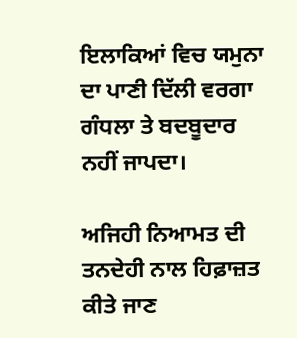ਇਲਾਕਿਆਂ ਵਿਚ ਯਮੁਨਾ ਦਾ ਪਾਣੀ ਦਿੱਲੀ ਵਰਗਾ ਗੰਧਲਾ ਤੇ ਬਦਬੂਦਾਰ ਨਹੀਂ ਜਾਪਦਾ।

ਅਜਿਹੀ ਨਿਆਮਤ ਦੀ ਤਨਦੇਹੀ ਨਾਲ ਹਿਫ਼ਾਜ਼ਤ ਕੀਤੇ ਜਾਣ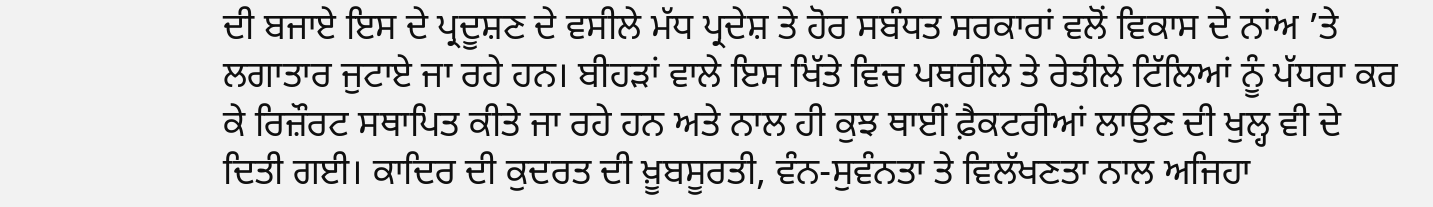ਦੀ ਬਜਾਏ ਇਸ ਦੇ ਪ੍ਰਦੂਸ਼ਣ ਦੇ ਵਸੀਲੇ ਮੱਧ ਪ੍ਰਦੇਸ਼ ਤੇ ਹੋਰ ਸਬੰਧਤ ਸਰਕਾਰਾਂ ਵਲੋਂ ਵਿਕਾਸ ਦੇ ਨਾਂਅ ’ਤੇ ਲਗਾਤਾਰ ਜੁਟਾਏ ਜਾ ਰਹੇ ਹਨ। ਬੀਹੜਾਂ ਵਾਲੇ ਇਸ ਖਿੱਤੇ ਵਿਚ ਪਥਰੀਲੇ ਤੇ ਰੇਤੀਲੇ ਟਿੱਲਿਆਂ ਨੂੰ ਪੱਧਰਾ ਕਰ ਕੇ ਰਿਜ਼ੌਰਟ ਸਥਾਪਿਤ ਕੀਤੇ ਜਾ ਰਹੇ ਹਨ ਅਤੇ ਨਾਲ ਹੀ ਕੁਝ ਥਾਈਂ ਫ਼ੈਕਟਰੀਆਂ ਲਾਉਣ ਦੀ ਖੁਲ੍ਹ ਵੀ ਦੇ ਦਿਤੀ ਗਈ। ਕਾਦਿਰ ਦੀ ਕੁਦਰਤ ਦੀ ਖ਼ੂਬਸੂਰਤੀ, ਵੰਨ-ਸੁਵੰਨਤਾ ਤੇ ਵਿਲੱਖਣਤਾ ਨਾਲ ਅਜਿਹਾ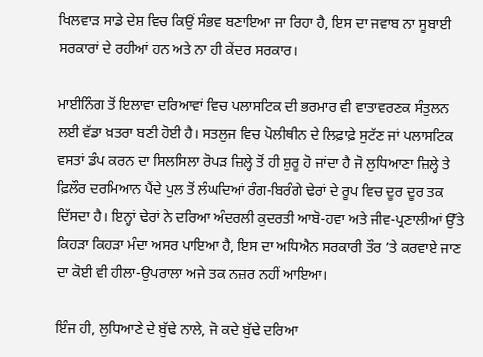ਖਿਲਵਾੜ ਸਾਡੇ ਦੇਸ਼ ਵਿਚ ਕਿਉਂ ਸੰਭਵ ਬਣਾਇਆ ਜਾ ਰਿਹਾ ਹੈ, ਇਸ ਦਾ ਜਵਾਬ ਨਾ ਸੂਬਾਈ ਸਰਕਾਰਾਂ ਦੇ ਰਹੀਆਂ ਹਨ ਅਤੇ ਨਾ ਹੀ ਕੇਂਦਰ ਸਰਕਾਰ।

ਮਾਈਨਿੰਗ ਤੋਂ ਇਲਾਵਾ ਦਰਿਆਵਾਂ ਵਿਚ ਪਲਾਸਟਿਕ ਦੀ ਭਰਮਾਰ ਵੀ ਵਾਤਾਵਰਣਕ ਸੰਤੁਲਨ ਲਈ ਵੱਡਾ ਖ਼ਤਰਾ ਬਣੀ ਹੋਈ ਹੈ। ਸਤਲੁਜ ਵਿਚ ਪੋਲੀਥੀਨ ਦੇ ਲਿਫ਼ਾਫ਼ੇ ਸੁਟੱਣ ਜਾਂ ਪਲਾਸਟਿਕ ਵਸਤਾਂ ਡੰਪ ਕਰਨ ਦਾ ਸਿਲਸਿਲਾ ਰੋਪੜ ਜ਼ਿਲ੍ਹੇ ਤੋਂ ਹੀ ਸ਼ੁਰੂ ਹੋ ਜਾਂਦਾ ਹੈ ਜੋ ਲੁਧਿਆਣਾ ਜ਼ਿਲ੍ਹੇ ਤੇ ਫ਼ਿਲੌਰ ਦਰਮਿਆਨ ਪੈਂਦੇ ਪੁਲ ਤੋਂ ਲੰਘਦਿਆਂ ਰੰਗ-ਬਿਰੰਗੇ ਢੇਰਾਂ ਦੇ ਰੂਪ ਵਿਚ ਦੂਰ ਦੂਰ ਤਕ ਦਿੱਸਦਾ ਹੈ। ਇਨ੍ਹਾਂ ਢੇਰਾਂ ਨੇ ਦਰਿਆ ਅੰਦਰਲੀ ਕੁਦਰਤੀ ਆਬੋ-ਹਵਾ ਅਤੇ ਜੀਵ-ਪ੍ਰਣਾਲੀਆਂ ਉੱਤੇ ਕਿਹੜਾ ਕਿਹੜਾ ਮੰਦਾ ਅਸਰ ਪਾਇਆ ਹੈ, ਇਸ ਦਾ ਅਧਿਐਨ ਸਰਕਾਰੀ ਤੌਰ ’ਤੇ ਕਰਵਾਏ ਜਾਣ ਦਾ ਕੋਈ ਵੀ ਹੀਲਾ-ਉਪਰਾਲਾ ਅਜੇ ਤਕ ਨਜ਼ਰ ਨਹੀਂ ਆਇਆ।

ਇੰਜ ਹੀ, ਲੁਧਿਆਣੇ ਦੇ ਬੁੱਢੇ ਨਾਲੇ, ਜੋ ਕਦੇ ਬੁੱਢੇ ਦਰਿਆ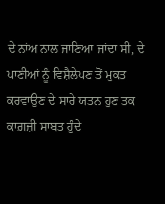ਦੇ ਨਾਂਅ ਨਾਲ ਜਾਣਿਆ ਜਾਂਦਾ ਸੀ, ਦੇ ਪਾਣੀਆਂ ਨੂੰ ਵਿਸ਼ੈਲੇਪਣ ਤੋਂ ਮੁਕਤ ਕਰਵਾਉਣ ਦੇ ਸਾਰੇ ਯਤਨ ਹੁਣ ਤਕ ਕਾਗ਼ਜ਼ੀ ਸਾਬਤ ਹੁੰਦੇ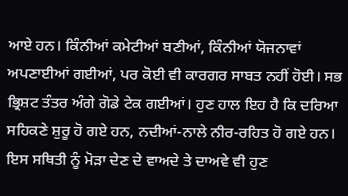ਆਏ ਹਨ। ਕਿੰਨੀਆਂ ਕਮੇਟੀਆਂ ਬਣੀਆਂ, ਕਿੰਨੀਆਂ ਯੋਜਨਾਵਾਂ ਅਪਣਾਈਆਂ ਗਈਆਂ, ਪਰ ਕੋਈ ਵੀ ਕਾਰਗਰ ਸਾਬਤ ਨਹੀਂ ਹੋਈ। ਸਭ ਭ੍ਰਿਸ਼ਟ ਤੰਤਰ ਅੰਗੇ ਗੋਡੇ ਟੇਕ ਗਈਆਂ। ਹੁਣ ਹਾਲ ਇਹ ਹੈ ਕਿ ਦਰਿਆ ਸਹਿਕਣੇ ਸ਼ੁਰੂ ਹੋ ਗਏ ਹਨ, ਨਦੀਆਂ-ਨਾਲੇ ਨੀਰ-ਰਹਿਤ ਹੋ ਗਏ ਹਨ। ਇਸ ਸਥਿਤੀ ਨੂੰ ਮੋੜਾ ਦੇਣ ਦੇ ਵਾਅਦੇ ਤੇ ਦਾਅਵੇ ਵੀ ਹੁਣ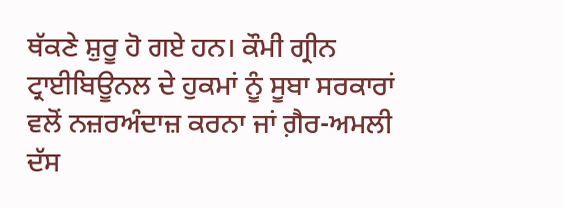ਥੱਕਣੇ ਸ਼ੁਰੂ ਹੋ ਗਏ ਹਨ। ਕੌਮੀ ਗ੍ਰੀਨ ਟ੍ਰਾਈਬਿਊਨਲ ਦੇ ਹੁਕਮਾਂ ਨੂੰ ਸੂਬਾ ਸਰਕਾਰਾਂ ਵਲੋਂ ਨਜ਼ਰਅੰਦਾਜ਼ ਕਰਨਾ ਜਾਂ ਗ਼ੈਰ-ਅਮਲੀ ਦੱਸ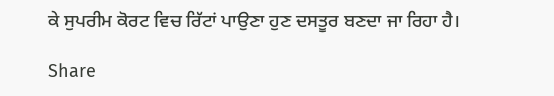ਕੇ ਸੁਪਰੀਮ ਕੋਰਟ ਵਿਚ ਰਿੱਟਾਂ ਪਾਉਣਾ ਹੁਣ ਦਸਤੂਰ ਬਣਦਾ ਜਾ ਰਿਹਾ ਹੈ।

Share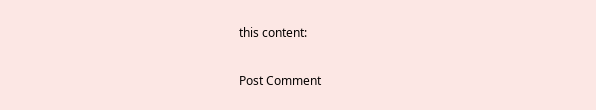this content:

Post Comment